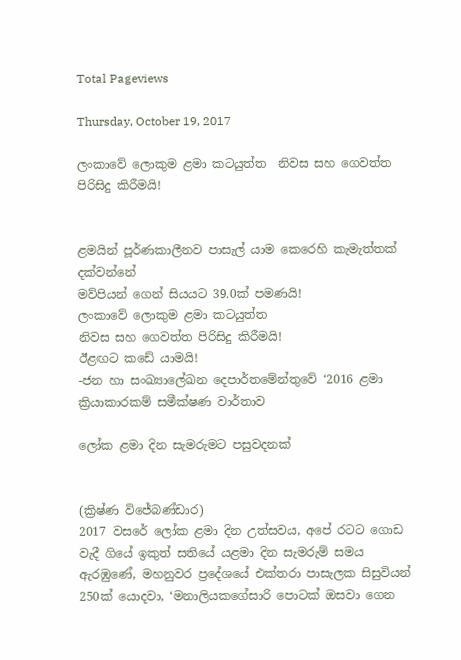Total Pageviews

Thursday, October 19, 2017

ලංකාවේ ලොකුම ළමා කටයුත්ත  නිවස සහ ගෙවත්ත පිරිසිදු කිරීමයි!


ළමයින් පූර්ණකාලීනව පාසැල් යාම කෙරෙහි කැමැත්තක් දක්වන්නේ
මව්පියන් ගෙන් සියයට 39.0ක් පමණයි!
ලංකාවේ ලොකුම ළමා කටයුත්ත
නිවස සහ ගෙවත්ත පිරිසිදු කිරීමයි!
ඊළඟට කඩේ යාමයි!
-ජන හා සංඛ්‍යාලේඛන දෙපාර්තමේන්තුවේ ‘2016 ළමා ක්‍රියාකාරකම් සමීක්ෂණ වාර්තාව

ලෝක ළමා දින සැමරුමට පසුවදනක්


(ක්‍රිෂ්ණ විජේබණ්ඩාර)
2017 වසරේ ලෝක ළමා දින උත්සවය, අපේ රටට ගොඩ වැදී ගියේ ඉකුත් සතියේ යළමා දින සැමරුම් සමය ඇරඹුණේ, මහනුවර ප්‍රදේශයේ එක්තරා පාසැලක සිසුවියන් 250ක් යොදවා, ‘මනාලියකගේසාරි පොටක් ඔසවා ගෙන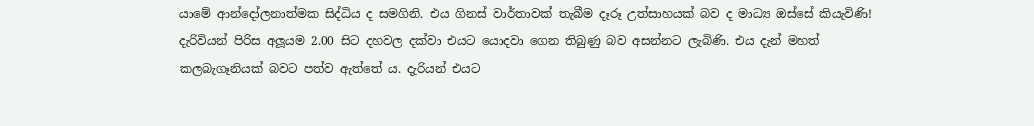යාමේ ආන්දෝලනාත්මක සිද්ධිය ද සමගිනි. එය ගිනස් වාර්තාවක් තැබීම දෑරූ උත්සාහයක් බව ද මාධ්‍ය ඔස්සේ කියැවිණි! දැරිවියන් පිරිස අලූයම 2.00 සිට දහවල දක්වා එයට යොදවා ගෙන තිබුණු බව අසන්නට ලැබිණි. එය දැන් මහත් කලබැගෑනියක් බවට පත්ව ඇත්තේ ය. දැරියන් එයට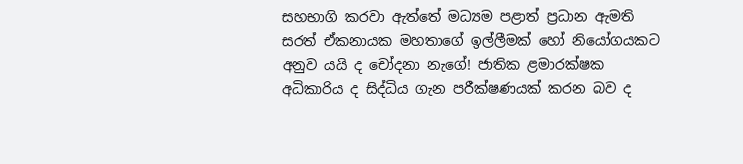සහභාගි කරවා ඇත්තේ මධ්‍යම පළාත් ප්‍රධාන ඇමති සරත් ඒකනායක මහතාගේ ඉල්ලීමක් හෝ නියෝගයකට අනුව යයි ද චෝදනා නැගේ! ජාතික ළමාරක්ෂක අධිකාරිය ද සිද්ධිය ගැන පරීක්ෂණයක් කරන බව ද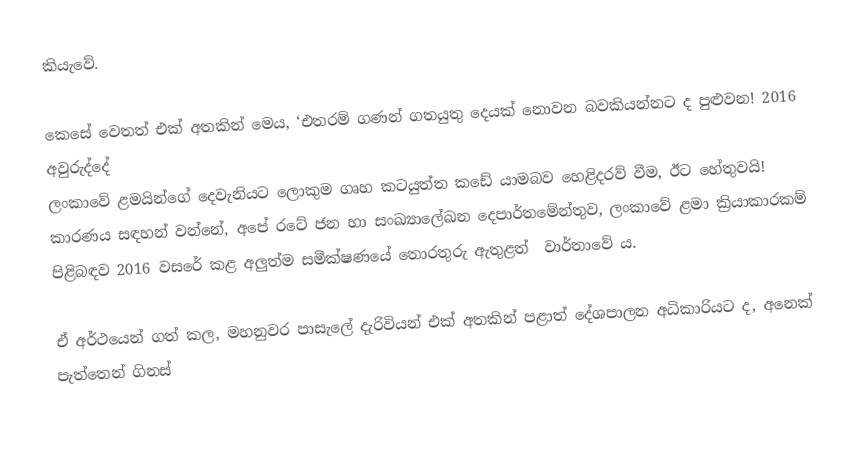කියැවේ.

කෙසේ වෙතත් එක් අතකින් මෙය, ‘එතරම් ගණන් ගතයුතු දෙයක් නොවන බවකියන්නට ද පුළුවන! 2016 අවුරුද්දේ
ලංකාවේ ළමයින්ගේ දෙවැනියට ලොකුම ගෘහ කටයුත්ත කඩේ යාමබව හෙළිදරව් වීම, ඊට හේතුවයි! කාරණය සඳහන් වන්නේ, අපේ රටේ ජන හා සංඛ්‍යාලේඛන දෙපාර්තමේන්තුව, ලංකාවේ ළමා ක්‍රියාකාරකම් පිළිබඳව 2016 වසරේ කළ අලුත්ම සමීක්ෂණයේ තොරතුරු ඇතුළත්  වාර්තාවේ ය.

ඒ අර්ථයෙන් ගත් කල, මහනුවර පාසැලේ දැරිවියන් එක් අතකින් පළාත් දේශපාලන අධිකාරියට ද, අනෙක් පැත්තෙන් ගිනස්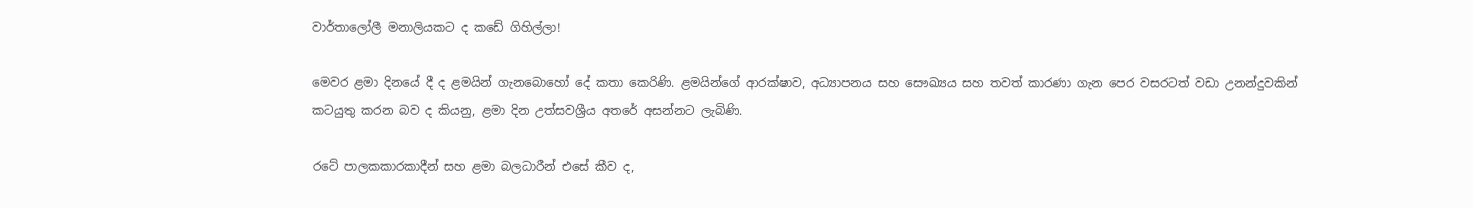වාර්තාලෝලී මනාලියකට ද කඩේ ගිහිල්ලා!

මෙවර ළමා දිනයේ දී ද ළමයින් ගැනබොහෝ දේ කතා කෙරිණි. ළමයින්ගේ ආරක්ෂාව, අධ්‍යාපනය සහ සෞඛ්‍යය සහ තවත් කාරණා ගැන පෙර වසරටත් වඩා උනන්දුවකින් කටයුතු කරන බව ද කියනු, ළමා දින උත්සවශ්‍රීය අතරේ අසන්නට ලැබිණි.

රටේ පාලකකාරකාදීන් සහ ළමා බලධාරීන් එසේ කීව ද,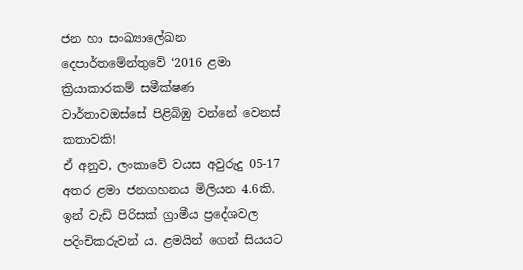ජන හා සංඛ්‍යාලේඛන දෙපාර්තමේන්තුවේ ‘2016 ළමා ක්‍රියාකාරකම් සමීක්ෂණ වාර්තාවඔස්සේ පිළිබිඹු වන්නේ වෙනස් කතාවකි!
ඒ අනුව, ලංකාවේ වයස අවුරුදු 05-17 අතර ළමා ජනගහනය මිලියන 4.6කි. ඉන් වැඩි පිරිසක් ග්‍රාමීය ප්‍රදේශවල පදිංචිකරුවන් ය. ළමයින් ගෙන් සියයට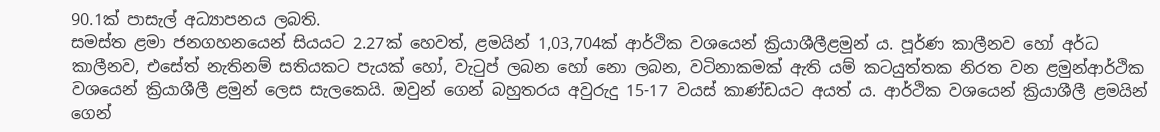90.1ක් පාසැල් අධ්‍යාපනය ලබති.
සමස්ත ළමා ජනගහනයෙන් සියයට 2.27ක් හෙවත්, ළමයින් 1,03,704ක් ආර්ථික වශයෙන් ක්‍රියාශීලීළමුන් ය. පූර්ණ කාලීනව හෝ අර්ධ කාලීනව, එසේත් නැතිනම් සතියකට පැයක් හෝ, වැටුප් ලබන හෝ නො ලබන, වටිනාකමක් ඇති යම් කටයුත්තක නිරත වන ළමුන්ආර්ථික වශයෙන් ක්‍රියාශීලී ළමුන් ලෙස සැලකෙයි. ඔවුන් ගෙන් බහුතරය අවුරුදු 15-17 වයස් කාණ්ඩයට අයත් ය. ආර්ථික වශයෙන් ක්‍රියාශීලී ළමයින් ගෙන්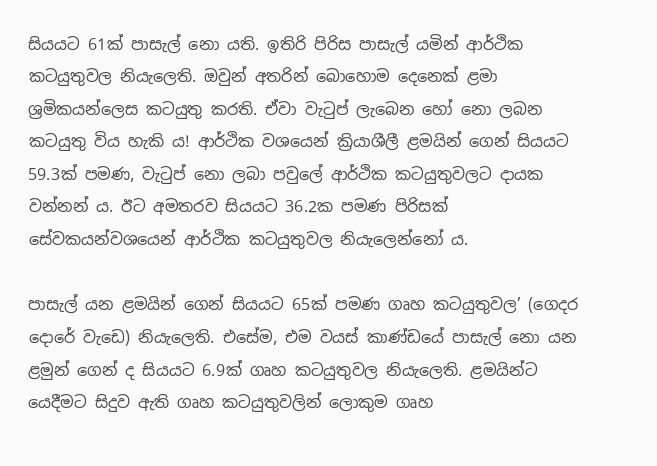සියයට 61ක් පාසැල් නො යති. ඉතිරි පිරිස පාසැල් යමින් ආර්ථික කටයුතුවල නියැලෙති. ඔවුන් අතරින් බොහොම දෙනෙක් ළමා ශ්‍රමිකයන්ලෙස කටයුතු කරති. ඒවා වැටුප් ලැබෙන හෝ නො ලබන කටයුතු විය හැකි ය! ආර්ථික වශයෙන් ක්‍රියාශීලී ළමයින් ගෙන් සියයට 59.3ක් පමණ, වැටුප් නො ලබා පවුලේ ආර්ථික කටයුතුවලට දායක වන්නන් ය. ඊට අමතරව සියයට 36.2ක පමණ පිරිසක් සේවකයන්වශයෙන් ආර්ථික කටයුතුවල නියැලෙන්නෝ ය.

පාසැල් යන ළමයින් ගෙන් සියයට 65ක් පමණ ගෘහ කටයුතුවල’ (ගෙදර දොරේ වැඩෙ) නියැලෙති. එසේම, එම වයස් කාණ්ඩයේ පාසැල් නො යන ළමුන් ගෙන් ද සියයට 6.9ක් ගෘහ කටයුතුවල නියැලෙති. ළමයින්ට යෙදීමට සිදුව ඇති ගෘහ කටයුතුවලින් ලොකුම ගෘහ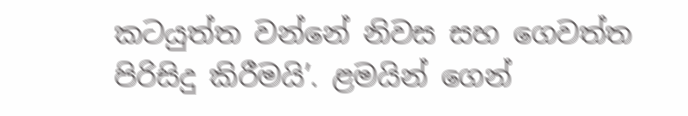කටයුත්ත වන්නේ නිවස සහ ගෙවත්ත පිරිසිදු කිරීමයි’. ළමයින් ගෙන්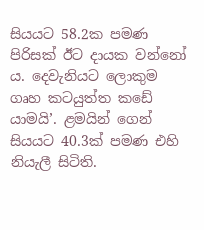සියයට 58.2ක පමණ පිරිසක් ඊට දායක වන්නෝ ය. දෙවැනියට ලොකුම ගෘහ කටයුත්ත කඩේ යාමයි’. ළමයින් ගෙන් සියයට 40.3ක් පමණ එහි නියැලී සිටිති.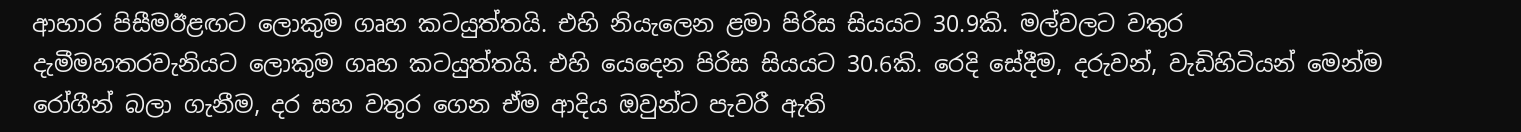ආහාර පිසීමඊළඟට ලොකුම ගෘහ කටයුත්තයි. එහි නියැලෙන ළමා පිරිස සියයට 30.9කි. මල්වලට වතුර දැමීමහතරවැනියට ලොකුම ගෘහ කටයුත්තයි. එහි යෙදෙන පිරිස සියයට 30.6කි. රෙදි සේදීම, දරුවන්, වැඩිහිටියන් මෙන්ම රෝගීන් බලා ගැනීම, දර සහ වතුර ගෙන ඒම ආදිය ඔවුන්ට පැවරී ඇති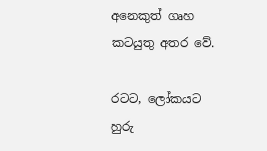අනෙකුත් ගෘහ කටයුතු අතර වේ.

රටට, ලෝකයට හුරු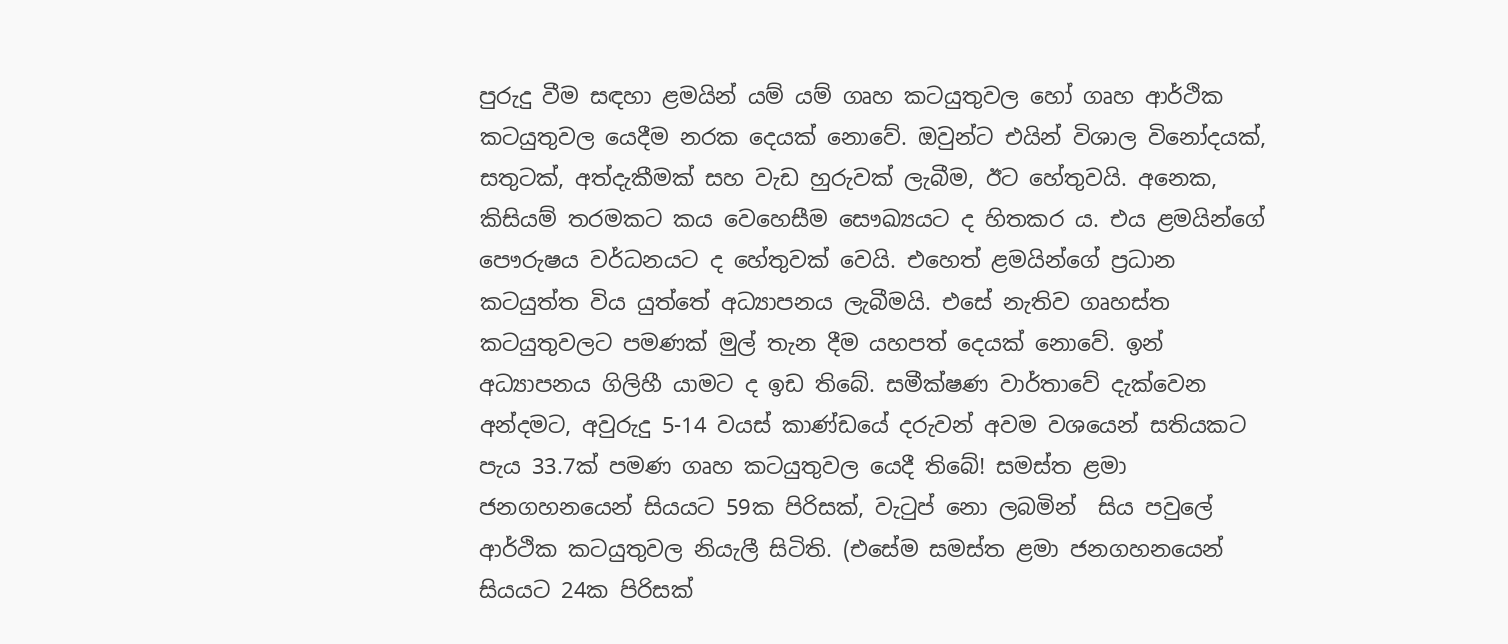පුරුදු වීම සඳහා ළමයින් යම් යම් ගෘහ කටයුතුවල හෝ ගෘහ ආර්ථික කටයුතුවල යෙදීම නරක දෙයක් නොවේ. ඔවුන්ට එයින් විශාල විනෝදයක්, සතුටක්, අත්දැකීමක් සහ වැඩ හුරුවක් ලැබීම, ඊට හේතුවයි. අනෙක, කිසියම් තරමකට කය වෙහෙසීම සෞඛ්‍යයට ද හිතකර ය. එය ළමයින්ගේ පෞරුෂය වර්ධනයට ද හේතුවක් වෙයි. එහෙත් ළමයින්ගේ ප්‍රධාන කටයුත්ත විය යුත්තේ අධ්‍යාපනය ලැබීමයි. එසේ නැතිව ගෘහස්ත කටයුතුවලට පමණක් මුල් තැන දීම යහපත් දෙයක් නොවේ. ඉන් අධ්‍යාපනය ගිලිහී යාමට ද ඉඩ තිබේ. සමීක්ෂණ වාර්තාවේ දැක්වෙන අන්දමට, අවුරුදු 5-14 වයස් කාණ්ඩයේ දරුවන් අවම වශයෙන් සතියකට පැය 33.7ක් පමණ ගෘහ කටයුතුවල යෙදී තිබේ! සමස්ත ළමා ජනගහනයෙන් සියයට 59ක පිරිසක්, වැටුප් නො ලබමින්  සිය පවුලේ ආර්ථික කටයුතුවල නියැලී සිටිති. (එසේම සමස්ත ළමා ජනගහනයෙන් සියයට 24ක පිරිසක්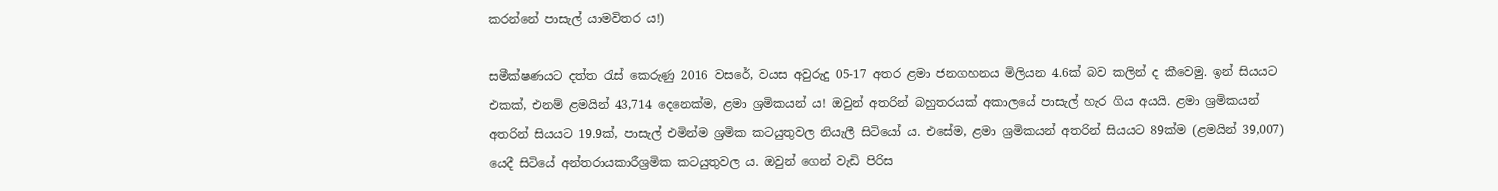කරන්නේ පාසැල් යාමවිතර ය!)

සමීක්ෂණයට දත්ත රැස් කෙරුණු 2016 වසරේ, වයස අවුරුදු 05-17 අතර ළමා ජනගහනය මිලියන 4.6ක් බව කලින් ද කීවෙමු. ඉන් සියයට එකක්, එනම් ළමයින් 43,714 දෙනෙක්ම, ළමා ශ්‍රමිකයන් ය! ඔවුන් අතරින් බහුතරයක් අකාලයේ පාසැල් හැර ගිය අයයි. ළමා ශ්‍රමිකයන් අතරින් සියයට 19.9ක්, පාසැල් එමින්ම ශ්‍රමික කටයුතුවල නියැලී සිටියෝ ය. එසේම, ළමා ශ්‍රමිකයන් අතරින් සියයට 89ක්ම (ළමයින් 39,007) යෙදී සිටියේ අන්තරායකාරීශ්‍රමික කටයුතුවල ය. ඔවුන් ගෙන් වැඩි පිරිස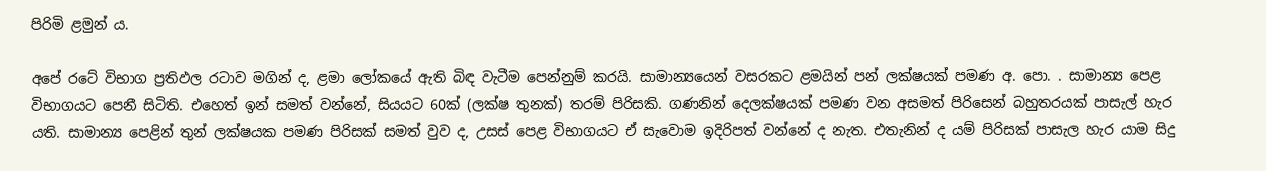පිරිමි ළමුන් ය.

අපේ රටේ විභාග ප්‍රතිඵල රටාව මගින් ද, ළමා ලෝකයේ ඇති බිඳ වැටීම පෙන්නුම් කරයි. සාමාන්‍යයෙන් වසරකට ළමයින් පන් ලක්ෂයක් පමණ අ. පො. . සාමාන්‍ය පෙළ විභාගයට පෙනී සිටිති. එහෙත් ඉන් සමත් වන්නේ, සියයට 60ක් (ලක්ෂ තුනක්) තරම් පිරිසකි. ගණනින් දෙලක්ෂයක් පමණ වන අසමත් පිරිසෙන් බහුතරයක් පාසැල් හැර යති. සාමාන්‍ය පෙළින් තුන් ලක්ෂයක පමණ පිරිසක් සමත් වුව ද, උසස් පෙළ විභාගයට ඒ සැවොම ඉදිරිපත් වන්නේ ද නැත. එතැනින් ද යම් පිරිසක් පාසැල හැර යාම සිදු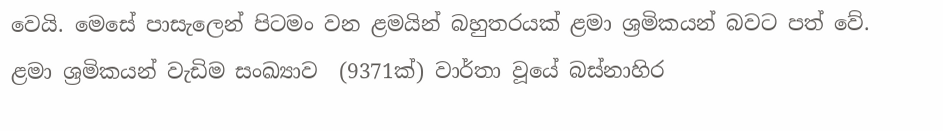වෙයි. මෙසේ පාසැලෙන් පිටමං වන ළමයින් බහුතරයක් ළමා ශ්‍රමිකයන් බවට පත් වේ. ළමා ශ්‍රමිකයන් වැඩිම සංඛ්‍යාව  (9371ක්) වාර්තා වූයේ බස්නාහිර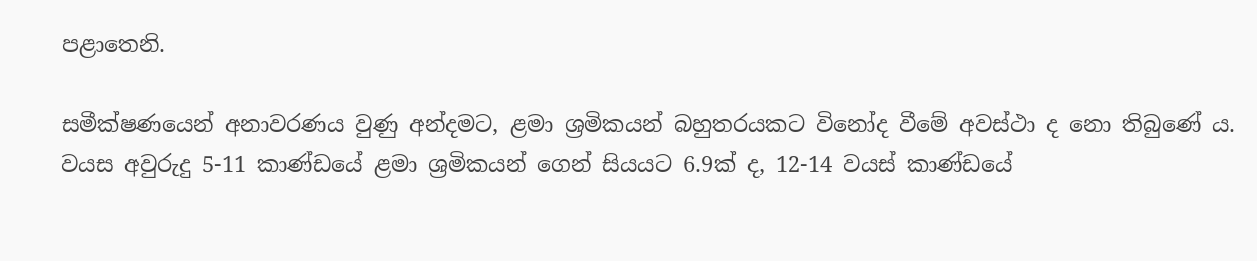පළාතෙනි.

සමීක්ෂණයෙන් අනාවරණය වුණු අන්දමට, ළමා ශ්‍රමිකයන් බහුතරයකට විනෝද වීමේ අවස්ථා ද නො තිබුණේ ය. වයස අවුරුදු 5-11 කාණ්ඩයේ ළමා ශ්‍රමිකයන් ගෙන් සියයට 6.9ක් ද, 12-14 වයස් කාණ්ඩයේ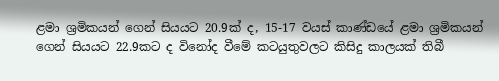ළමා ශ්‍රමිකයන් ගෙන් සියයට 20.9ක් ද, 15-17 වයස් කාණ්ඩයේ ළමා ශ්‍රමිකයන් ගෙන් සියයට 22.9කට ද විනෝද වීමේ කටයුතුවලට කිසිදු කාලයක් තිබී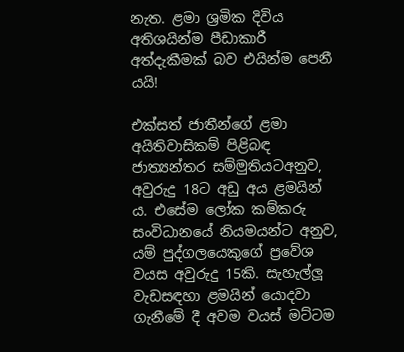නැත. ළමා ශ්‍රමික දිවිය අතිශයින්ම පීඩාකාරී අත්දැකීමක් බව එයින්ම පෙනී යයි!

එක්සත් ජාතීන්ගේ ළමා අයිතිවාසිකම් පිළිබඳ ජාත්‍යන්තර සම්මුතියටඅනුව, අවුරුදු 18ට අඩු අය ළමයින් ය. එසේම ලෝක කම්කරු සංවිධානයේ නියමයන්ට අනුව, යම් පුද්ගලයෙකුගේ ප්‍රවේශ වයස අවුරුදු 15කි. සැහැල්ලූ වැඩසඳහා ළමයින් යොදවා ගැනීමේ දී අවම වයස් මට්ටම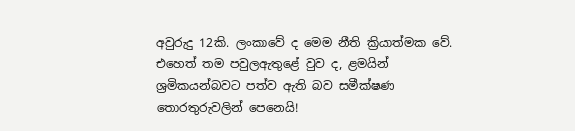අවුරුදු 12කි. ලංකාවේ ද මෙම නීති ක්‍රියාත්මක වේ. එහෙත් තම පවුලඇතුළේ වුව ද, ළමයින් ශ්‍රමිකයන්බවට පත්ව ඇති බව සමීක්ෂණ තොරතුරුවලින් පෙනෙයි!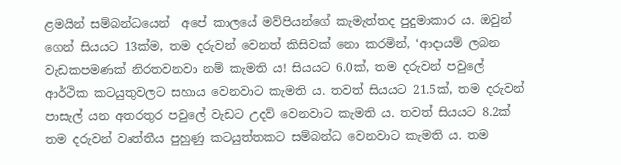ළමයින් සම්බන්ධයෙන්  අපේ කාලයේ මව්පියන්ගේ කැමැත්තද පුදුමාකාර ය. ඔවුන් ගෙන් සියයට 13ක්ම, තම දරුවන් වෙනත් කිසිවක් නො කරමින්, ‘ආදායම් ලබන වැඩකපමණක් නිරතවනවා නම් කැමති ය! සියයට 6.0ක්, තම දරුවන් පවුලේ ආර්ථික කටයුතුවලට සහාය වෙනවාට කැමති ය. තවත් සියයට 21.5ක්, තම දරුවන් පාසැල් යන අතරතුර පවුලේ වැඩට උදව් වෙනවාට කැමති ය. තවත් සියයට 8.2ක් තම දරුවන් වෘත්තීය පුහුණු කටයුත්තකට සම්බන්ධ වෙනවාට කැමති ය. තම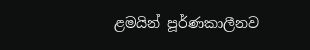ළමයින් පූර්ණකාලීනව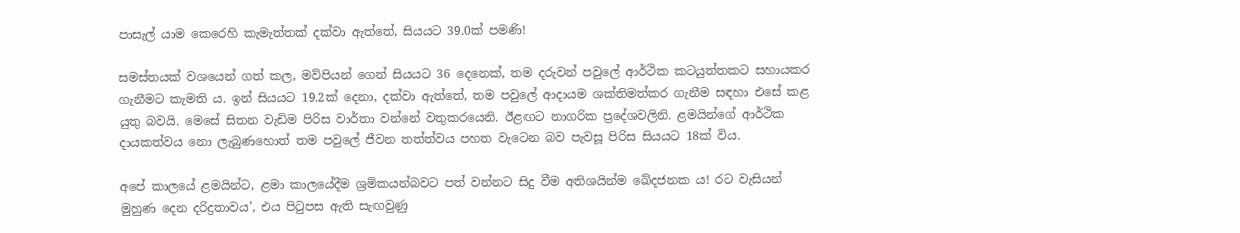පාසැල් යාම කෙරෙහි කැමැත්තක් දක්වා ඇත්තේ, සියයට 39.0ක් පමණි!

සමස්තයක් වශයෙන් ගත් කල, මව්පියන් ගෙන් සියයට 36 දෙනෙක්, තම දරුවන් පවුලේ ආර්ථික කටයුත්තකට සහායකර ගැනීමට කැමති ය. ඉන් සියයට 19.2ක් දෙනා, දක්වා ඇත්තේ, තම පවුලේ ආදායම ශක්තිමත්කර ගැනීම සඳහා එසේ කළ යුතු බවයි. මෙසේ සිතන වැඩිම පිරිස වාර්තා වන්නේ වතුකරයෙනි. ඊළඟට නාගරික ප්‍රදේශවලිනි. ළමයින්ගේ ආර්ථික දායකත්වය නො ලැබුණහොත් තම පවුලේ ජීවන තත්ත්වය පහත වැටෙන බව පැවසූ පිරිස සියයට 18ක් විය.

අපේ කාලයේ ළමයින්ට, ළමා කාලයේදීම ශ්‍රමිකයන්බවට පත් වන්නට සිදු වීම අතිශයින්ම ඛේදජනක ය! රට වැසියන් මුහුණ දෙන දරිද්‍රතාවය’, එය පිටුපස ඇති සැඟවුණු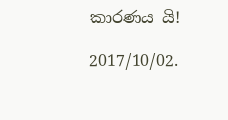කාරණය යි!

2017/10/02.